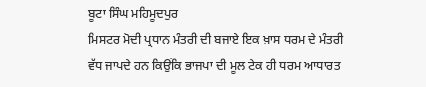ਬੂਟਾ ਸਿੰਘ ਮਹਿਮੂਦਪੁਰ
ਮਿਸਟਰ ਮੋਦੀ ਪ੍ਰਧਾਨ ਮੰਤਰੀ ਦੀ ਬਜਾਏ ਇਕ ਖ਼ਾਸ ਧਰਮ ਦੇ ਮੰਤਰੀ ਵੱਧ ਜਾਪਦੇ ਹਨ ਕਿਉਂਕਿ ਭਾਜਪਾ ਦੀ ਮੂਲ ਟੇਕ ਹੀ ਧਰਮ ਆਧਾਰਤ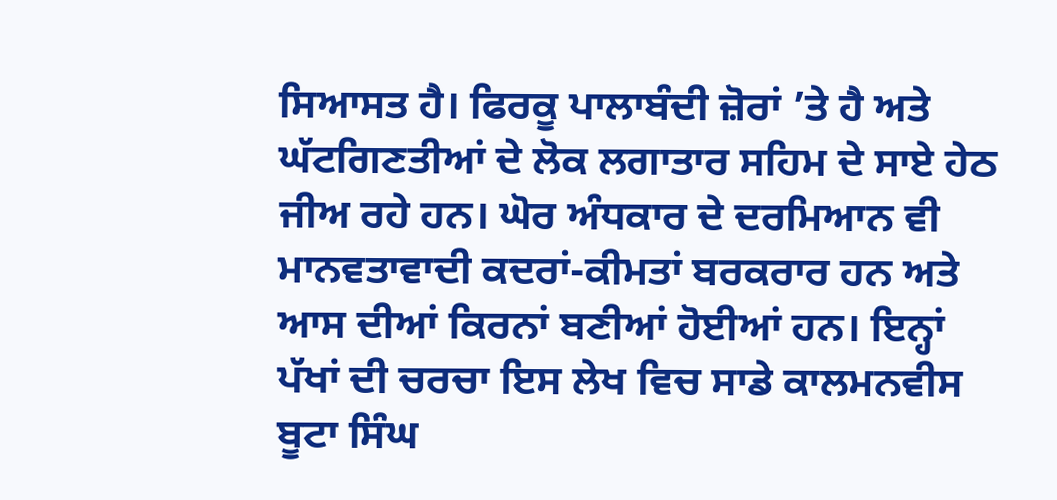ਸਿਆਸਤ ਹੈ। ਫਿਰਕੂ ਪਾਲਾਬੰਦੀ ਜ਼ੋਰਾਂ ’ਤੇ ਹੈ ਅਤੇ ਘੱਟਗਿਣਤੀਆਂ ਦੇ ਲੋਕ ਲਗਾਤਾਰ ਸਹਿਮ ਦੇ ਸਾਏ ਹੇਠ ਜੀਅ ਰਹੇ ਹਨ। ਘੋਰ ਅੰਧਕਾਰ ਦੇ ਦਰਮਿਆਨ ਵੀ ਮਾਨਵਤਾਵਾਦੀ ਕਦਰਾਂ-ਕੀਮਤਾਂ ਬਰਕਰਾਰ ਹਨ ਅਤੇ ਆਸ ਦੀਆਂ ਕਿਰਨਾਂ ਬਣੀਆਂ ਹੋਈਆਂ ਹਨ। ਇਨ੍ਹਾਂ ਪੱਖਾਂ ਦੀ ਚਰਚਾ ਇਸ ਲੇਖ ਵਿਚ ਸਾਡੇ ਕਾਲਮਨਵੀਸ ਬੂਟਾ ਸਿੰਘ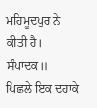ਮਹਿਮੂਦਪੁਰ ਨੇ ਕੀਤੀ ਹੈ। ਸੰਪਾਦਕ॥
ਪਿਛਲੇ ਇਕ ਦਹਾਕੇ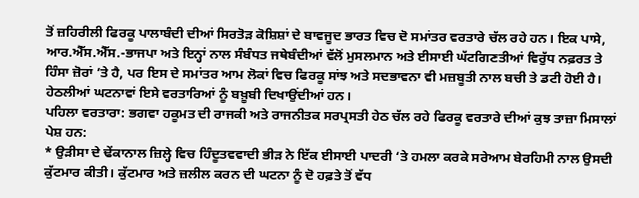ਤੋਂ ਜ਼ਹਿਰੀਲੀ ਫਿਰਕੂ ਪਾਲਾਬੰਦੀ ਦੀਆਂ ਸਿਰਤੋੜ ਕੋਸ਼ਿਸ਼ਾਂ ਦੇ ਬਾਵਜੂਦ ਭਾਰਤ ਵਿਚ ਦੋ ਸਮਾਂਤਰ ਵਰਤਾਰੇ ਚੱਲ ਰਹੇ ਹਨ। ਇਕ ਪਾਸੇ, ਆਰ.ਐੱਸ.ਐੱਸ.-ਭਾਜਪਾ ਅਤੇ ਇਨ੍ਹਾਂ ਨਾਲ ਸੰਬੰਧਤ ਜਥੇਬੰਦੀਆਂ ਵੱਲੋਂ ਮੁਸਲਮਾਨ ਅਤੇ ਈਸਾਈ ਘੱਟਗਿਣਤੀਆਂ ਵਿਰੁੱਧ ਨਫ਼ਰਤ ਤੇ ਹਿੰਸਾ ਜ਼ੋਰਾਂ ’ਤੇ ਹੈ, ਪਰ ਇਸ ਦੇ ਸਮਾਂਤਰ ਆਮ ਲੋਕਾਂ ਵਿਚ ਫਿਰਕੂ ਸਾਂਝ ਅਤੇ ਸਦਭਾਵਨਾ ਵੀ ਮਜ਼ਬੂਤੀ ਨਾਲ ਬਚੀ ਤੇ ਡਟੀ ਹੋਈ ਹੈ। ਹੇਠਲੀਆਂ ਘਟਨਾਵਾਂ ਇਸੇ ਵਰਤਾਰਿਆਂ ਨੂੰ ਬਖ਼ੂਬੀ ਦਿਖਾਉਂਦੀਆਂ ਹਨ।
ਪਹਿਲਾ ਵਰਤਾਰਾ: ਭਗਵਾ ਹਕੂਮਤ ਦੀ ਰਾਜਕੀ ਅਤੇ ਰਾਜਨੀਤਕ ਸਰਪ੍ਰਸਤੀ ਹੇਠ ਚੱਲ ਰਹੇ ਫਿਰਕੂ ਵਰਤਾਰੇ ਦੀਆਂ ਕੁਝ ਤਾਜ਼ਾ ਮਿਸਾਲਾਂ ਪੇਸ਼ ਹਨ:
* ਉੜੀਸਾ ਦੇ ਢੇਂਕਾਨਾਲ ਜ਼ਿਲ੍ਹੇ ਵਿਚ ਹਿੰਦੂਤਵਵਾਦੀ ਭੀੜ ਨੇ ਇੱਕ ਈਸਾਈ ਪਾਦਰੀ ‘ਤੇ ਹਮਲਾ ਕਰਕੇ ਸਰੇਆਮ ਬੇਰਹਿਮੀ ਨਾਲ ਉਸਦੀ ਕੁੱਟਮਾਰ ਕੀਤੀ। ਕੁੱਟਮਾਰ ਅਤੇ ਜ਼ਲੀਲ ਕਰਨ ਦੀ ਘਟਨਾ ਨੂੰ ਦੋ ਹਫ਼ਤੇ ਤੋਂ ਵੱਧ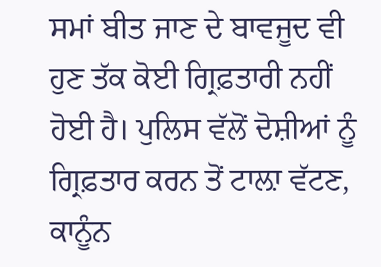ਸਮਾਂ ਬੀਤ ਜਾਣ ਦੇ ਬਾਵਜੂਦ ਵੀ ਹੁਣ ਤੱਕ ਕੋਈ ਗ੍ਰਿਫ਼ਤਾਰੀ ਨਹੀਂ ਹੋਈ ਹੈ। ਪੁਲਿਸ ਵੱਲੋਂ ਦੋਸ਼ੀਆਂ ਨੂੰ ਗ੍ਰਿਫ਼ਤਾਰ ਕਰਨ ਤੋਂ ਟਾਲ਼ਾ ਵੱਟਣ, ਕਾਨੂੰਨ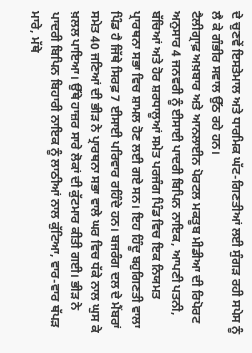ਦੇ ਚੁਣਵੇਂ ਇਸਤੇਮਾਲ ਅਤੇ ਧਾਰਮਿਕ ਘੱਟ-ਗਿਣਤੀਆਂ ਲਈ ਸੁੰਗੜ ਰਹੀ ਸਪੇਸ ਨੂੰ ਲੈ ਕੇ ਗੰਭੀਰ ਸਵਾਲ ਉੱਠ ਰਹੇ ਹਨ।
ਟੈਲੀਗ੍ਰਾਫ਼ ਅਖ਼ਬਾਰ ਅਤੇ ਆਨਲਾਈਨ ਪੋਰਟਲ ਮਕਤੂਬ ਮੀਡੀਆ ਦੀ ਰਿਪੋਰਟ ਅਨੁਸਾਰ 4 ਜਨਵਰੀ ਨੂੰ ਈਸਾਈ ਪਾਦਰੀ ਬਿਪਿਨ ਨਾਇਕ, ਆਪਣੀ ਪਤਨੀ, ਬੱਚਿਆਂ ਅਤੇ ਹੋਰ ਸ਼ਰਧਾਲੂਆਂ ਸਮੇਤ ਪਰਜੰਗ ਪਿੰਡ ਵਿਚ ਇਕ ਨਿਯਮਤ ਪ੍ਰਾਰਥਨਾ ਸਭਾ ਵਿਚ ਸ਼ਾਮਲ ਹੋਣ ਲਈ ਗਏ ਸਨ। ਇਹ ਹਿੰਦੂ ਬਹੁਗਿਣਤੀ ਵਾਲਾ ਪਿੰਡ ਹੈ ਜਿੱਥੇ ਸਿਰਫ਼ 7 ਈਸਾਈ ਪਰਿਵਾਰ ਰਹਿੰਦੇ ਹਨ। ਬਜਰੰਗ ਦਲ ਦੇ ਮੈਂਬਰਾਂ ਸਮੇਤ 40 ਜਣਿਆਂ ਦੀ ਭੀੜ ਨੇ ਪ੍ਰਾਰਥਨਾ ਸਭਾ ਵਾਲੇ ਘਰ ਵਿਚ ਧੱਕੇ ਨਾਲ ਘੁਸ ਕੇ ਖ਼ਲਲ ਪਾਇਆ। ਉੱਥੇ ਹਾਜ਼ਰ ਸਾਰੇ ਲੋਕਾਂ ਦੀ ਕੁੱਟਮਾਰ ਕੀਤੀ ਗਈ। ਭੀੜ ਨੇ ਪਾਦਰੀ ਬਿਪਿਨ ਬਿਹਾਰੀ ਨਾਇਕ ਨੂੰ ਲਾਠੀਆਂ ਨਾਲ ਕੁੱਟਿਆ, ਵਾਰ-ਵਾਰ ਥੱਪੜ ਮਾਰੇ, ਮੱਥੇ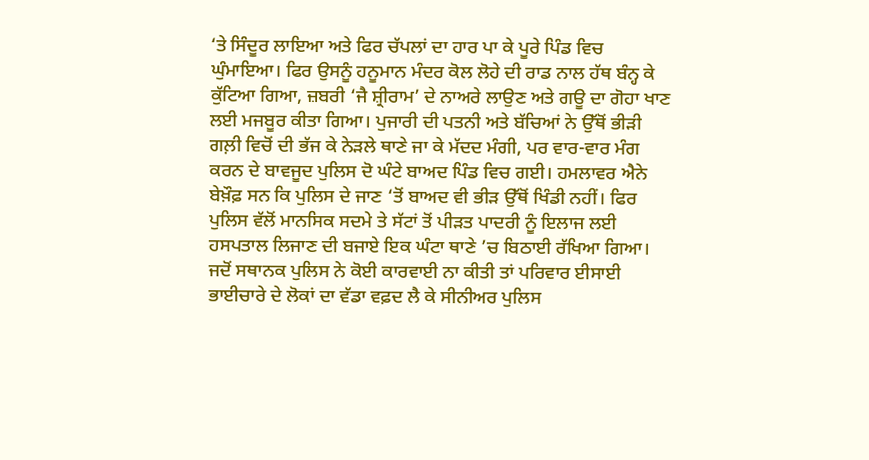‘ਤੇ ਸਿੰਦੂਰ ਲਾਇਆ ਅਤੇ ਫਿਰ ਚੱਪਲਾਂ ਦਾ ਹਾਰ ਪਾ ਕੇ ਪੂਰੇ ਪਿੰਡ ਵਿਚ ਘੁੰਮਾਇਆ। ਫਿਰ ਉਸਨੂੰ ਹਨੂਮਾਨ ਮੰਦਰ ਕੋਲ ਲੋਹੇ ਦੀ ਰਾਡ ਨਾਲ ਹੱਥ ਬੰਨ੍ਹ ਕੇ ਕੁੱਟਿਆ ਗਿਆ, ਜ਼ਬਰੀ ‘ਜੈ ਸ਼੍ਰੀਰਾਮ’ ਦੇ ਨਾਅਰੇ ਲਾਉਣ ਅਤੇ ਗਊ ਦਾ ਗੋਹਾ ਖਾਣ ਲਈ ਮਜਬੂਰ ਕੀਤਾ ਗਿਆ। ਪੁਜਾਰੀ ਦੀ ਪਤਨੀ ਅਤੇ ਬੱਚਿਆਂ ਨੇ ਉੱਥੋਂ ਭੀੜੀ ਗਲ਼ੀ ਵਿਚੋਂ ਦੀ ਭੱਜ ਕੇ ਨੇੜਲੇ ਥਾਣੇ ਜਾ ਕੇ ਮੱਦਦ ਮੰਗੀ, ਪਰ ਵਾਰ-ਵਾਰ ਮੰਗ ਕਰਨ ਦੇ ਬਾਵਜੂਦ ਪੁਲਿਸ ਦੋ ਘੰਟੇ ਬਾਅਦ ਪਿੰਡ ਵਿਚ ਗਈ। ਹਮਲਾਵਰ ਐਨੇ ਬੇਖ਼ੌਫ਼ ਸਨ ਕਿ ਪੁਲਿਸ ਦੇ ਜਾਣ ‘ਤੋਂ ਬਾਅਦ ਵੀ ਭੀੜ ਉੱਥੋਂ ਖਿੰਡੀ ਨਹੀਂ। ਫਿਰ ਪੁਲਿਸ ਵੱਲੋਂ ਮਾਨਸਿਕ ਸਦਮੇ ਤੇ ਸੱਟਾਂ ਤੋਂ ਪੀੜਤ ਪਾਦਰੀ ਨੂੰ ਇਲਾਜ ਲਈ ਹਸਪਤਾਲ ਲਿਜਾਣ ਦੀ ਬਜਾਏ ਇਕ ਘੰਟਾ ਥਾਣੇ ’ਚ ਬਿਠਾਈ ਰੱਖਿਆ ਗਿਆ।
ਜਦੋਂ ਸਥਾਨਕ ਪੁਲਿਸ ਨੇ ਕੋਈ ਕਾਰਵਾਈ ਨਾ ਕੀਤੀ ਤਾਂ ਪਰਿਵਾਰ ਈਸਾਈ ਭਾਈਚਾਰੇ ਦੇ ਲੋਕਾਂ ਦਾ ਵੱਡਾ ਵਫ਼ਦ ਲੈ ਕੇ ਸੀਨੀਅਰ ਪੁਲਿਸ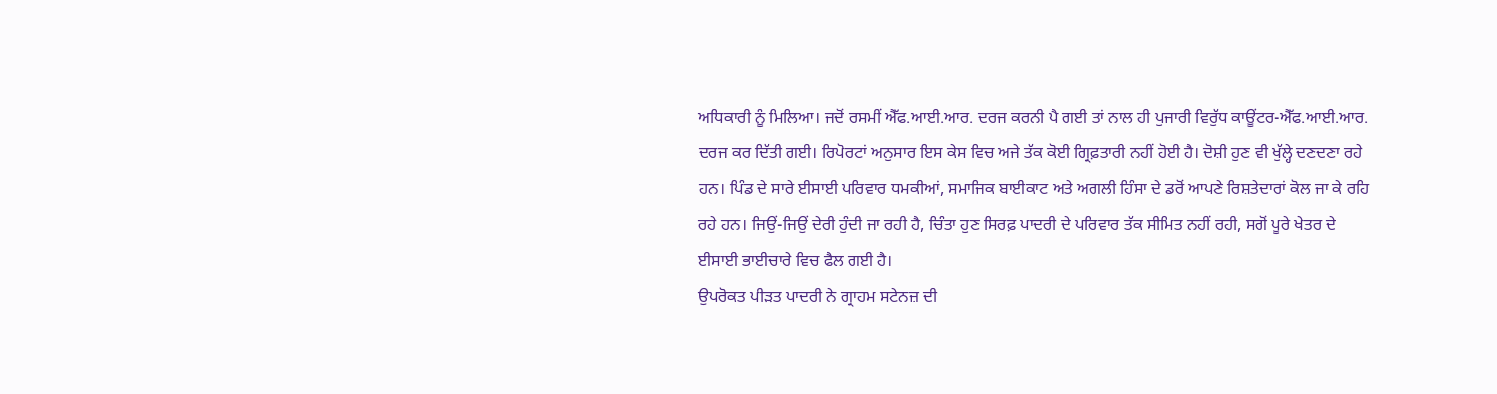ਅਧਿਕਾਰੀ ਨੂੰ ਮਿਲਿਆ। ਜਦੋਂ ਰਸਮੀਂ ਐੱਫ.ਆਈ.ਆਰ. ਦਰਜ ਕਰਨੀ ਪੈ ਗਈ ਤਾਂ ਨਾਲ ਹੀ ਪੁਜਾਰੀ ਵਿਰੁੱਧ ਕਾਊਂਟਰ-ਐੱਫ.ਆਈ.ਆਰ. ਦਰਜ ਕਰ ਦਿੱਤੀ ਗਈ। ਰਿਪੋਰਟਾਂ ਅਨੁਸਾਰ ਇਸ ਕੇਸ ਵਿਚ ਅਜੇ ਤੱਕ ਕੋਈ ਗ੍ਰਿਫ਼ਤਾਰੀ ਨਹੀਂ ਹੋਈ ਹੈ। ਦੋਸ਼ੀ ਹੁਣ ਵੀ ਖੁੱਲ੍ਹੇ ਦਣਦਣਾ ਰਹੇ ਹਨ। ਪਿੰਡ ਦੇ ਸਾਰੇ ਈਸਾਈ ਪਰਿਵਾਰ ਧਮਕੀਆਂ, ਸਮਾਜਿਕ ਬਾਈਕਾਟ ਅਤੇ ਅਗਲੀ ਹਿੰਸਾ ਦੇ ਡਰੋਂ ਆਪਣੇ ਰਿਸ਼ਤੇਦਾਰਾਂ ਕੋਲ ਜਾ ਕੇ ਰਹਿ ਰਹੇ ਹਨ। ਜਿਉਂ-ਜਿਉਂ ਦੇਰੀ ਹੁੰਦੀ ਜਾ ਰਹੀ ਹੈ, ਚਿੰਤਾ ਹੁਣ ਸਿਰਫ਼ ਪਾਦਰੀ ਦੇ ਪਰਿਵਾਰ ਤੱਕ ਸੀਮਿਤ ਨਹੀਂ ਰਹੀ, ਸਗੋਂ ਪੂਰੇ ਖੇਤਰ ਦੇ ਈਸਾਈ ਭਾਈਚਾਰੇ ਵਿਚ ਫੈਲ ਗਈ ਹੈ।
ਉਪਰੋਕਤ ਪੀੜਤ ਪਾਦਰੀ ਨੇ ਗ੍ਰਾਹਮ ਸਟੇਨਜ਼ ਦੀ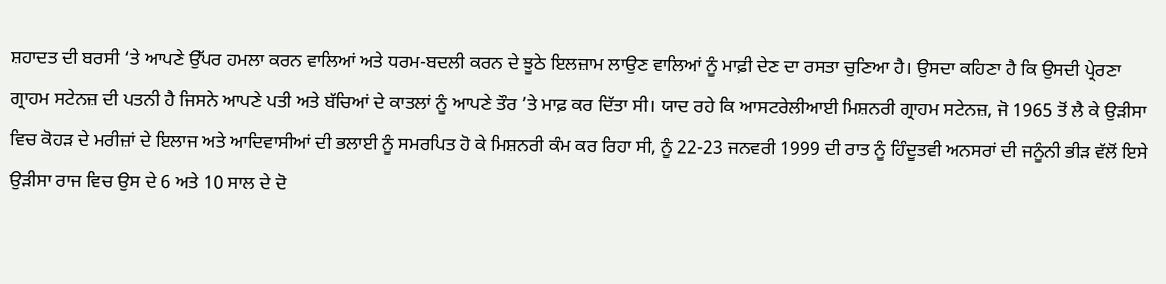ਸ਼ਹਾਦਤ ਦੀ ਬਰਸੀ ‘ਤੇ ਆਪਣੇ ਉੱਪਰ ਹਮਲਾ ਕਰਨ ਵਾਲਿਆਂ ਅਤੇ ਧਰਮ-ਬਦਲੀ ਕਰਨ ਦੇ ਝੂਠੇ ਇਲਜ਼ਾਮ ਲਾਉਣ ਵਾਲਿਆਂ ਨੂੰ ਮਾਫ਼ੀ ਦੇਣ ਦਾ ਰਸਤਾ ਚੁਣਿਆ ਹੈ। ਉਸਦਾ ਕਹਿਣਾ ਹੈ ਕਿ ਉਸਦੀ ਪ੍ਰੇਰਣਾ ਗ੍ਰਾਹਮ ਸਟੇਨਜ਼ ਦੀ ਪਤਨੀ ਹੈ ਜਿਸਨੇ ਆਪਣੇ ਪਤੀ ਅਤੇ ਬੱਚਿਆਂ ਦੇ ਕਾਤਲਾਂ ਨੂੰ ਆਪਣੇ ਤੌਰ ’ਤੇ ਮਾਫ਼ ਕਰ ਦਿੱਤਾ ਸੀ। ਯਾਦ ਰਹੇ ਕਿ ਆਸਟਰੇਲੀਆਈ ਮਿਸ਼ਨਰੀ ਗ੍ਰਾਹਮ ਸਟੇਨਜ਼, ਜੋ 1965 ਤੋਂ ਲੈ ਕੇ ਉੜੀਸਾ ਵਿਚ ਕੋਹੜ ਦੇ ਮਰੀਜ਼ਾਂ ਦੇ ਇਲਾਜ ਅਤੇ ਆਦਿਵਾਸੀਆਂ ਦੀ ਭਲਾਈ ਨੂੰ ਸਮਰਪਿਤ ਹੋ ਕੇ ਮਿਸ਼ਨਰੀ ਕੰਮ ਕਰ ਰਿਹਾ ਸੀ, ਨੂੰ 22-23 ਜਨਵਰੀ 1999 ਦੀ ਰਾਤ ਨੂੰ ਹਿੰਦੂਤਵੀ ਅਨਸਰਾਂ ਦੀ ਜਨੂੰਨੀ ਭੀੜ ਵੱਲੋਂ ਇਸੇ ਉੜੀਸਾ ਰਾਜ ਵਿਚ ਉਸ ਦੇ 6 ਅਤੇ 10 ਸਾਲ ਦੇ ਦੋ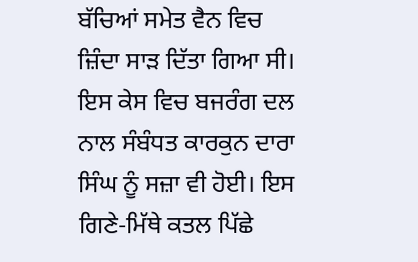ਬੱਚਿਆਂ ਸਮੇਤ ਵੈਨ ਵਿਚ ਜ਼ਿੰਦਾ ਸਾੜ ਦਿੱਤਾ ਗਿਆ ਸੀ। ਇਸ ਕੇਸ ਵਿਚ ਬਜਰੰਗ ਦਲ ਨਾਲ ਸੰਬੰਧਤ ਕਾਰਕੁਨ ਦਾਰਾ ਸਿੰਘ ਨੂੰ ਸਜ਼ਾ ਵੀ ਹੋਈ। ਇਸ ਗਿਣੇ-ਮਿੱਥੇ ਕਤਲ ਪਿੱਛੇ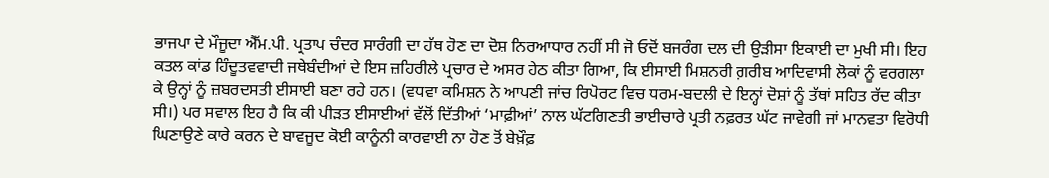ਭਾਜਪਾ ਦੇ ਮੌਜੂਦਾ ਐੱਮ.ਪੀ. ਪ੍ਰਤਾਪ ਚੰਦਰ ਸਾਰੰਗੀ ਦਾ ਹੱਥ ਹੋਣ ਦਾ ਦੋਸ਼ ਨਿਰਆਧਾਰ ਨਹੀਂ ਸੀ ਜੋ ਓਦੋਂ ਬਜਰੰਗ ਦਲ ਦੀ ਉੜੀਸਾ ਇਕਾਈ ਦਾ ਮੁਖੀ ਸੀ। ਇਹ ਕਤਲ ਕਾਂਡ ਹਿੰਦੂਤਵਵਾਦੀ ਜਥੇਬੰਦੀਆਂ ਦੇ ਇਸ ਜ਼ਹਿਰੀਲੇ ਪ੍ਰਚਾਰ ਦੇ ਅਸਰ ਹੇਠ ਕੀਤਾ ਗਿਆ, ਕਿ ਈਸਾਈ ਮਿਸ਼ਨਰੀ ਗ਼ਰੀਬ ਆਦਿਵਾਸੀ ਲੋਕਾਂ ਨੂੰ ਵਰਗਲਾ ਕੇ ਉਨ੍ਹਾਂ ਨੂੰ ਜ਼ਬਰਦਸਤੀ ਈਸਾਈ ਬਣਾ ਰਹੇ ਹਨ। (ਵਧਵਾ ਕਮਿਸ਼ਨ ਨੇ ਆਪਣੀ ਜਾਂਚ ਰਿਪੋਰਟ ਵਿਚ ਧਰਮ-ਬਦਲੀ ਦੇ ਇਨ੍ਹਾਂ ਦੋਸ਼ਾਂ ਨੂੰ ਤੱਥਾਂ ਸਹਿਤ ਰੱਦ ਕੀਤਾ ਸੀ।) ਪਰ ਸਵਾਲ ਇਹ ਹੈ ਕਿ ਕੀ ਪੀੜਤ ਈਸਾਈਆਂ ਵੱਲੋਂ ਦਿੱਤੀਆਂ ‘ਮਾਫ਼ੀਆਂ’ ਨਾਲ ਘੱਟਗਿਣਤੀ ਭਾਈਚਾਰੇ ਪ੍ਰਤੀ ਨਫ਼ਰਤ ਘੱਟ ਜਾਵੇਗੀ ਜਾਂ ਮਾਨਵਤਾ ਵਿਰੋਧੀ ਘਿਣਾਉਣੇ ਕਾਰੇ ਕਰਨ ਦੇ ਬਾਵਜੂਦ ਕੋਈ ਕਾਨੂੰਨੀ ਕਾਰਵਾਈ ਨਾ ਹੋਣ ਤੋਂ ਬੇਖ਼ੌਫ਼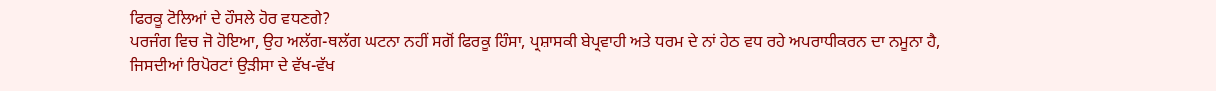ਫਿਰਕੂ ਟੋਲਿਆਂ ਦੇ ਹੌਸਲੇ ਹੋਰ ਵਧਣਗੇ?
ਪਰਜੰਗ ਵਿਚ ਜੋ ਹੋਇਆ, ਉਹ ਅਲੱਗ-ਥਲੱਗ ਘਟਨਾ ਨਹੀਂ ਸਗੋਂ ਫਿਰਕੂ ਹਿੰਸਾ, ਪ੍ਰਸ਼ਾਸਕੀ ਬੇਪ੍ਰਵਾਹੀ ਅਤੇ ਧਰਮ ਦੇ ਨਾਂ ਹੇਠ ਵਧ ਰਹੇ ਅਪਰਾਧੀਕਰਨ ਦਾ ਨਮੂਨਾ ਹੈ, ਜਿਸਦੀਆਂ ਰਿਪੋਰਟਾਂ ਉੜੀਸਾ ਦੇ ਵੱਖ-ਵੱਖ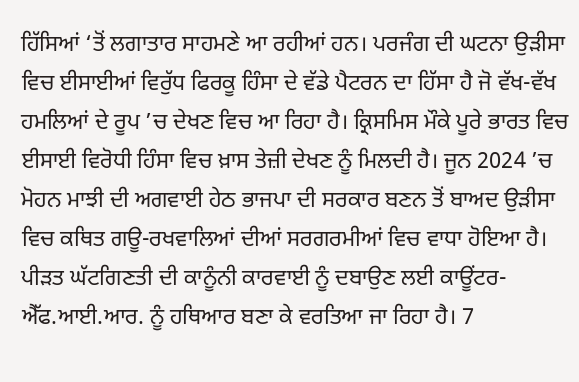ਹਿੱਸਿਆਂ ‘ਤੋਂ ਲਗਾਤਾਰ ਸਾਹਮਣੇ ਆ ਰਹੀਆਂ ਹਨ। ਪਰਜੰਗ ਦੀ ਘਟਨਾ ਉੜੀਸਾ ਵਿਚ ਈਸਾਈਆਂ ਵਿਰੁੱਧ ਫਿਰਕੂ ਹਿੰਸਾ ਦੇ ਵੱਡੇ ਪੈਟਰਨ ਦਾ ਹਿੱਸਾ ਹੈ ਜੋ ਵੱਖ-ਵੱਖ ਹਮਲਿਆਂ ਦੇ ਰੂਪ ’ਚ ਦੇਖਣ ਵਿਚ ਆ ਰਿਹਾ ਹੈ। ਕ੍ਰਿਸਮਿਸ ਮੌਕੇ ਪੂਰੇ ਭਾਰਤ ਵਿਚ ਈਸਾਈ ਵਿਰੋਧੀ ਹਿੰਸਾ ਵਿਚ ਖ਼ਾਸ ਤੇਜ਼ੀ ਦੇਖਣ ਨੂੰ ਮਿਲਦੀ ਹੈ। ਜੂਨ 2024 ’ਚ ਮੋਹਨ ਮਾਝੀ ਦੀ ਅਗਵਾਈ ਹੇਠ ਭਾਜਪਾ ਦੀ ਸਰਕਾਰ ਬਣਨ ਤੋਂ ਬਾਅਦ ਉੜੀਸਾ ਵਿਚ ਕਥਿਤ ਗਊ-ਰਖਵਾਲਿਆਂ ਦੀਆਂ ਸਰਗਰਮੀਆਂ ਵਿਚ ਵਾਧਾ ਹੋਇਆ ਹੈ। ਪੀੜਤ ਘੱਟਗਿਣਤੀ ਦੀ ਕਾਨੂੰਨੀ ਕਾਰਵਾਈ ਨੂੰ ਦਬਾਉਣ ਲਈ ਕਾਊਂਟਰ-ਐੱਫ.ਆਈ.ਆਰ. ਨੂੰ ਹਥਿਆਰ ਬਣਾ ਕੇ ਵਰਤਿਆ ਜਾ ਰਿਹਾ ਹੈ। 7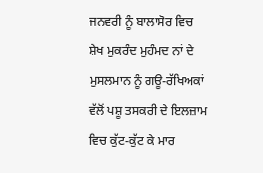ਜਨਵਰੀ ਨੂੰ ਬਾਲਾਸੋਰ ਵਿਚ ਸ਼ੇਖ ਮੁਕਰੰਦ ਮੁਹੰਮਦ ਨਾਂ ਦੇ ਮੁਸਲਮਾਨ ਨੂੰ ਗਊ-ਰੱਖਿਅਕਾਂ ਵੱਲੋਂ ਪਸ਼ੂ ਤਸਕਰੀ ਦੇ ਇਲਜ਼ਾਮ ਵਿਚ ਕੁੱਟ-ਕੁੱਟ ਕੇ ਮਾਰ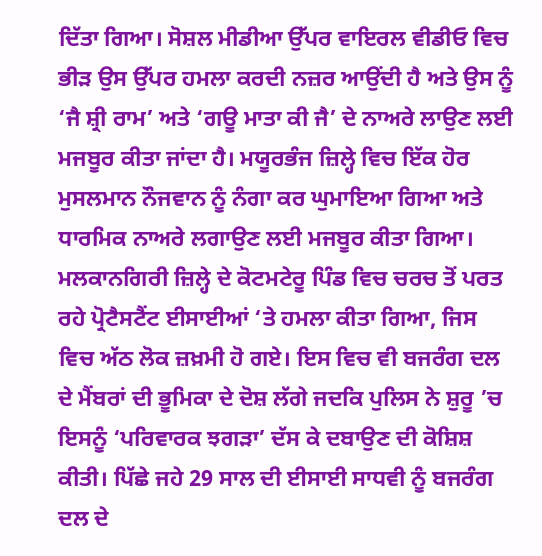ਦਿੱਤਾ ਗਿਆ। ਸੋਸ਼ਲ ਮੀਡੀਆ ਉੱਪਰ ਵਾਇਰਲ ਵੀਡੀਓ ਵਿਚ ਭੀੜ ਉਸ ਉੱਪਰ ਹਮਲਾ ਕਰਦੀ ਨਜ਼ਰ ਆਉਂਦੀ ਹੈ ਅਤੇ ਉਸ ਨੂੰ ‘ਜੈ ਸ਼੍ਰੀ ਰਾਮ’ ਅਤੇ ‘ਗਊ ਮਾਤਾ ਕੀ ਜੈ’ ਦੇ ਨਾਅਰੇ ਲਾਉਣ ਲਈ ਮਜਬੂਰ ਕੀਤਾ ਜਾਂਦਾ ਹੈ। ਮਯੂਰਭੰਜ ਜ਼ਿਲ੍ਹੇ ਵਿਚ ਇੱਕ ਹੋਰ ਮੁਸਲਮਾਨ ਨੌਜਵਾਨ ਨੂੰ ਨੰਗਾ ਕਰ ਘੁਮਾਇਆ ਗਿਆ ਅਤੇ ਧਾਰਮਿਕ ਨਾਅਰੇ ਲਗਾਉਣ ਲਈ ਮਜਬੂਰ ਕੀਤਾ ਗਿਆ। ਮਲਕਾਨਗਿਰੀ ਜ਼ਿਲ੍ਹੇ ਦੇ ਕੋਟਮਟੇਰੂ ਪਿੰਡ ਵਿਚ ਚਰਚ ਤੋਂ ਪਰਤ ਰਹੇ ਪ੍ਰੋਟੈਸਟੈਂਟ ਈਸਾਈਆਂ ‘ਤੇ ਹਮਲਾ ਕੀਤਾ ਗਿਆ, ਜਿਸ ਵਿਚ ਅੱਠ ਲੋਕ ਜ਼ਖ਼ਮੀ ਹੋ ਗਏ। ਇਸ ਵਿਚ ਵੀ ਬਜਰੰਗ ਦਲ ਦੇ ਮੈਂਬਰਾਂ ਦੀ ਭੂਮਿਕਾ ਦੇ ਦੋਸ਼ ਲੱਗੇ ਜਦਕਿ ਪੁਲਿਸ ਨੇ ਸ਼ੁਰੂ ’ਚ ਇਸਨੂੰ ‘ਪਰਿਵਾਰਕ ਝਗੜਾ’ ਦੱਸ ਕੇ ਦਬਾਉਣ ਦੀ ਕੋਸ਼ਿਸ਼ ਕੀਤੀ। ਪਿੱਛੇ ਜਹੇ 29 ਸਾਲ ਦੀ ਈਸਾਈ ਸਾਧਵੀ ਨੂੰ ਬਜਰੰਗ ਦਲ ਦੇ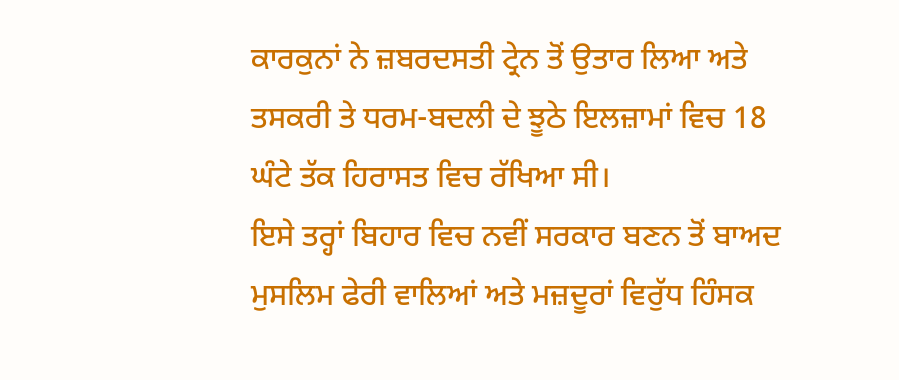ਕਾਰਕੁਨਾਂ ਨੇ ਜ਼ਬਰਦਸਤੀ ਟ੍ਰੇਨ ਤੋਂ ਉਤਾਰ ਲਿਆ ਅਤੇ ਤਸਕਰੀ ਤੇ ਧਰਮ-ਬਦਲੀ ਦੇ ਝੂਠੇ ਇਲਜ਼ਾਮਾਂ ਵਿਚ 18 ਘੰਟੇ ਤੱਕ ਹਿਰਾਸਤ ਵਿਚ ਰੱਖਿਆ ਸੀ।
ਇਸੇ ਤਰ੍ਹਾਂ ਬਿਹਾਰ ਵਿਚ ਨਵੀਂ ਸਰਕਾਰ ਬਣਨ ਤੋਂ ਬਾਅਦ ਮੁਸਲਿਮ ਫੇਰੀ ਵਾਲਿਆਂ ਅਤੇ ਮਜ਼ਦੂਰਾਂ ਵਿਰੁੱਧ ਹਿੰਸਕ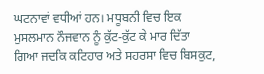ਘਟਨਾਵਾਂ ਵਧੀਆਂ ਹਨ। ਮਧੂਬਨੀ ਵਿਚ ਇਕ ਮੁਸਲਮਾਨ ਨੌਜਵਾਨ ਨੂੰ ਕੁੱਟ-ਕੁੱਟ ਕੇ ਮਾਰ ਦਿੱਤਾ ਗਿਆ ਜਦਕਿ ਕਟਿਹਾਰ ਅਤੇ ਸਹਰਸਾ ਵਿਚ ਬਿਸਕੁਟ,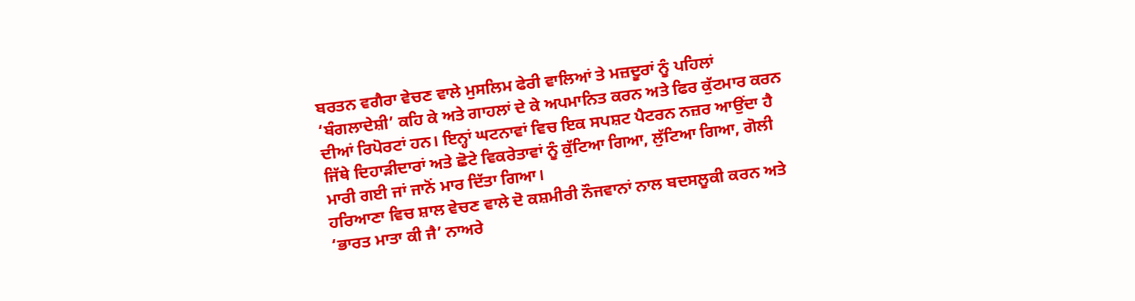ਬਰਤਨ ਵਗੈਰਾ ਵੇਚਣ ਵਾਲੇ ਮੁਸਲਿਮ ਫੇਰੀ ਵਾਲਿਆਂ ਤੇ ਮਜ਼ਦੂਰਾਂ ਨੂੰ ਪਹਿਲਾਂ ‘ਬੰਗਲਾਦੇਸ਼ੀ’ ਕਹਿ ਕੇ ਅਤੇ ਗਾਹਲਾਂ ਦੇ ਕੇ ਅਪਮਾਨਿਤ ਕਰਨ ਅਤੇ ਫਿਰ ਕੁੱਟਮਾਰ ਕਰਨ ਦੀਆਂ ਰਿਪੋਰਟਾਂ ਹਨ। ਇਨ੍ਹਾਂ ਘਟਨਾਵਾਂ ਵਿਚ ਇਕ ਸਪਸ਼ਟ ਪੈਟਰਨ ਨਜ਼ਰ ਆਉਂਦਾ ਹੈ ਜਿੱਥੇ ਦਿਹਾੜੀਦਾਰਾਂ ਅਤੇ ਛੋਟੇ ਵਿਕਰੇਤਾਵਾਂ ਨੂੰ ਕੁੱਟਿਆ ਗਿਆ, ਲੁੱਟਿਆ ਗਿਆ, ਗੋਲੀ ਮਾਰੀ ਗਈ ਜਾਂ ਜਾਨੋਂ ਮਾਰ ਦਿੱਤਾ ਗਿਆ।
ਹਰਿਆਣਾ ਵਿਚ ਸ਼ਾਲ ਵੇਚਣ ਵਾਲੇ ਦੋ ਕਸ਼ਮੀਰੀ ਨੌਜਵਾਨਾਂ ਨਾਲ ਬਦਸਲੂਕੀ ਕਰਨ ਅਤੇ ‘ਭਾਰਤ ਮਾਤਾ ਕੀ ਜੈ’ ਨਾਅਰੇ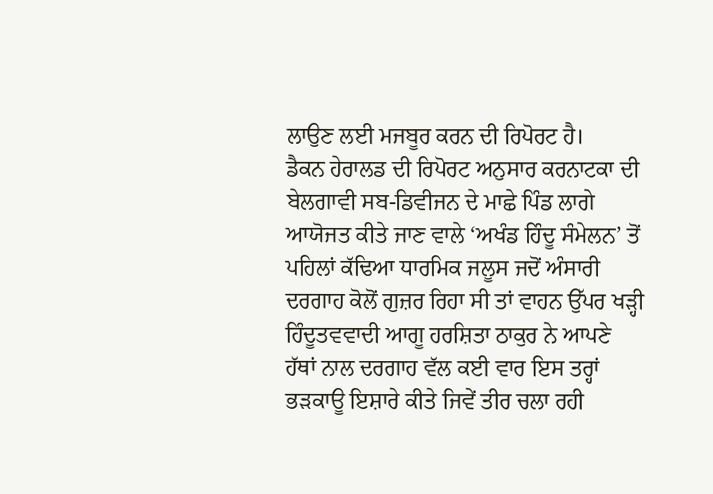ਲਾਉਣ ਲਈ ਮਜਬੂਰ ਕਰਨ ਦੀ ਰਿਪੋਰਟ ਹੈ।
ਡੈਕਨ ਹੇਰਾਲਡ ਦੀ ਰਿਪੋਰਟ ਅਨੁਸਾਰ ਕਰਨਾਟਕਾ ਦੀ ਬੇਲਗਾਵੀ ਸਬ-ਡਿਵੀਜਨ ਦੇ ਮਾਛੇ ਪਿੰਡ ਲਾਗੇ ਆਯੋਜਤ ਕੀਤੇ ਜਾਣ ਵਾਲੇ ‘ਅਖੰਡ ਹਿੰਦੂ ਸੰਮੇਲਨ’ ਤੋਂ ਪਹਿਲਾਂ ਕੱਢਿਆ ਧਾਰਮਿਕ ਜਲੂਸ ਜਦੋਂ ਅੰਸਾਰੀ ਦਰਗਾਹ ਕੋਲੋਂ ਗੁਜ਼ਰ ਰਿਹਾ ਸੀ ਤਾਂ ਵਾਹਨ ਉੱਪਰ ਖੜ੍ਹੀ ਹਿੰਦੂਤਵਵਾਦੀ ਆਗੂ ਹਰਸ਼ਿਤਾ ਠਾਕੁਰ ਨੇ ਆਪਣੇ ਹੱਥਾਂ ਨਾਲ ਦਰਗਾਹ ਵੱਲ ਕਈ ਵਾਰ ਇਸ ਤਰ੍ਹਾਂ ਭੜਕਾਊ ਇਸ਼ਾਰੇ ਕੀਤੇ ਜਿਵੇਂ ਤੀਰ ਚਲਾ ਰਹੀ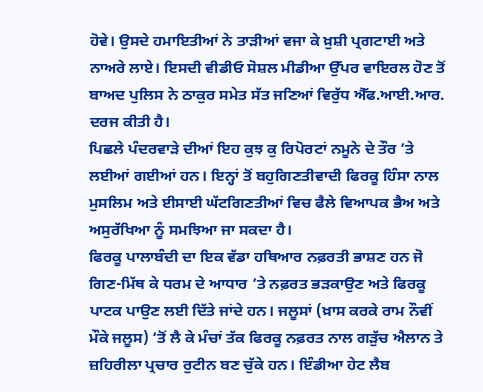ਹੋਵੇ। ਉਸਦੇ ਹਮਾਇਤੀਆਂ ਨੇ ਤਾੜੀਆਂ ਵਜਾ ਕੇ ਖ਼ੁਸ਼ੀ ਪ੍ਰਗਟਾਈ ਅਤੇ ਨਾਅਰੇ ਲਾਏ। ਇਸਦੀ ਵੀਡੀਓ ਸੋਸ਼ਲ ਮੀਡੀਆ ਉੱਪਰ ਵਾਇਰਲ ਹੋਣ ਤੋਂ ਬਾਅਦ ਪੁਲਿਸ ਨੇ ਠਾਕੁਰ ਸਮੇਤ ਸੱਤ ਜਣਿਆਂ ਵਿਰੁੱਧ ਐੱਫ.ਆਈ.ਆਰ. ਦਰਜ ਕੀਤੀ ਹੈ।
ਪਿਛਲੇ ਪੰਦਰਵਾੜੇ ਦੀਆਂ ਇਹ ਕੁਝ ਕੁ ਰਿਪੋਰਟਾਂ ਨਮੂਨੇ ਦੇ ਤੌਰ ’ਤੇ ਲਈਆਂ ਗਈਆਂ ਹਨ। ਇਨ੍ਹਾਂ ਤੋਂ ਬਹੁਗਿਣਤੀਵਾਦੀ ਫਿਰਕੂ ਹਿੰਸਾ ਨਾਲ ਮੁਸਲਿਮ ਅਤੇ ਈਸਾਈ ਘੱਟਗਿਣਤੀਆਂ ਵਿਚ ਫੈਲੇ ਵਿਆਪਕ ਭੈਅ ਅਤੇ ਅਸੁਰੱਖਿਆ ਨੂੰ ਸਮਝਿਆ ਜਾ ਸਕਦਾ ਹੈ।
ਫਿਰਕੂ ਪਾਲਾਬੰਦੀ ਦਾ ਇਕ ਵੱਡਾ ਹਥਿਆਰ ਨਫ਼ਰਤੀ ਭਾਸ਼ਣ ਹਨ ਜੋ ਗਿਣ-ਮਿੱਥ ਕੇ ਧਰਮ ਦੇ ਆਧਾਰ ’ਤੇ ਨਫ਼ਰਤ ਭੜਕਾਉਣ ਅਤੇ ਫਿਰਕੂ ਪਾਟਕ ਪਾਉਣ ਲਈ ਦਿੱਤੇ ਜਾਂਦੇ ਹਨ। ਜਲੂਸਾਂ (ਖ਼ਾਸ ਕਰਕੇ ਰਾਮ ਨੌਵੀਂ ਮੌਕੇ ਜਲੂਸ) ‘ਤੋਂ ਲੈ ਕੇ ਮੰਚਾਂ ਤੱਕ ਫਿਰਕੂ ਨਫ਼ਰਤ ਨਾਲ ਗੜੁੱਚ ਐਲਾਨ ਤੇ ਜ਼ਹਿਰੀਲਾ ਪ੍ਰਚਾਰ ਰੁਟੀਨ ਬਣ ਚੁੱਕੇ ਹਨ। ਇੰਡੀਆ ਹੇਟ ਲੈਬ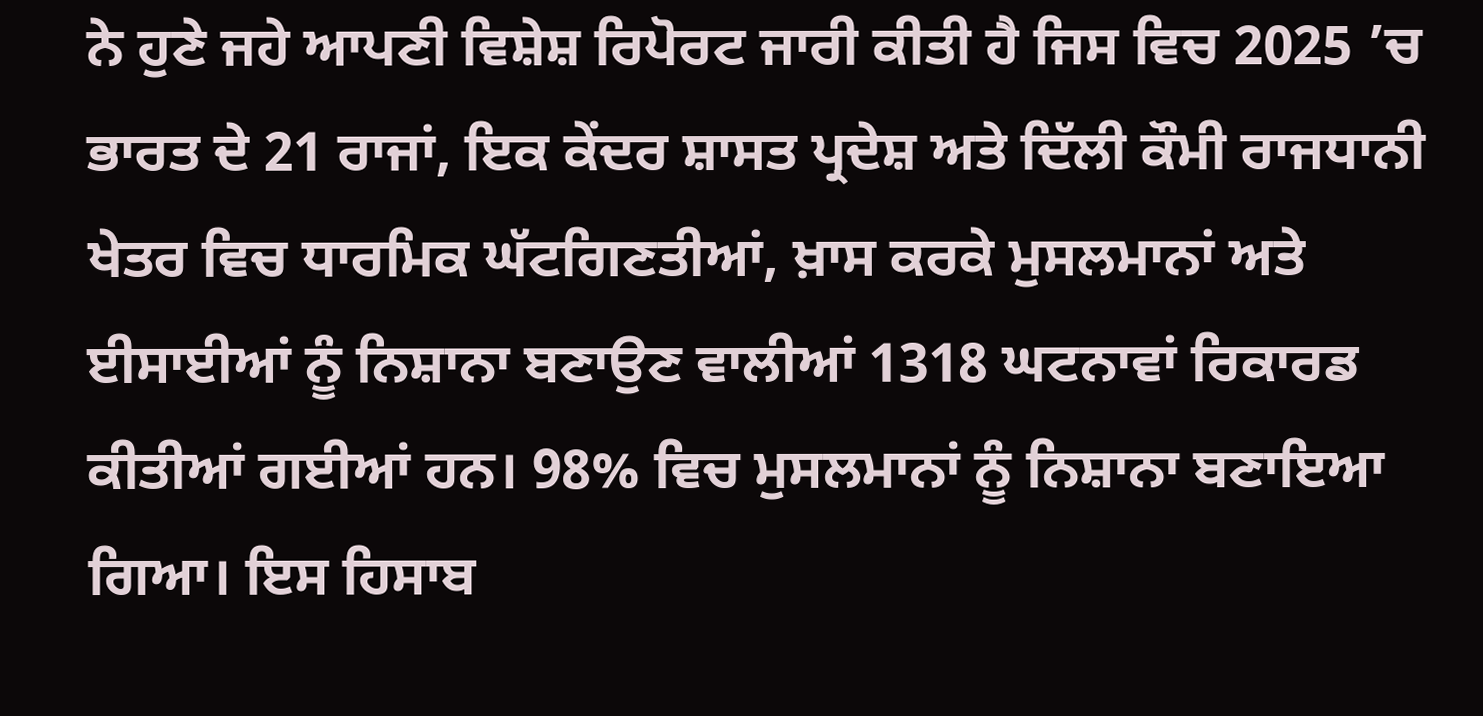ਨੇ ਹੁਣੇ ਜਹੇ ਆਪਣੀ ਵਿਸ਼ੇਸ਼ ਰਿਪੋਰਟ ਜਾਰੀ ਕੀਤੀ ਹੈ ਜਿਸ ਵਿਚ 2025 ’ਚ ਭਾਰਤ ਦੇ 21 ਰਾਜਾਂ, ਇਕ ਕੇਂਦਰ ਸ਼ਾਸਤ ਪ੍ਰਦੇਸ਼ ਅਤੇ ਦਿੱਲੀ ਕੌਮੀ ਰਾਜਧਾਨੀ ਖੇਤਰ ਵਿਚ ਧਾਰਮਿਕ ਘੱਟਗਿਣਤੀਆਂ, ਖ਼ਾਸ ਕਰਕੇ ਮੁਸਲਮਾਨਾਂ ਅਤੇ ਈਸਾਈਆਂ ਨੂੰ ਨਿਸ਼ਾਨਾ ਬਣਾਉਣ ਵਾਲੀਆਂ 1318 ਘਟਨਾਵਾਂ ਰਿਕਾਰਡ ਕੀਤੀਆਂ ਗਈਆਂ ਹਨ। 98% ਵਿਚ ਮੁਸਲਮਾਨਾਂ ਨੂੰ ਨਿਸ਼ਾਨਾ ਬਣਾਇਆ ਗਿਆ। ਇਸ ਹਿਸਾਬ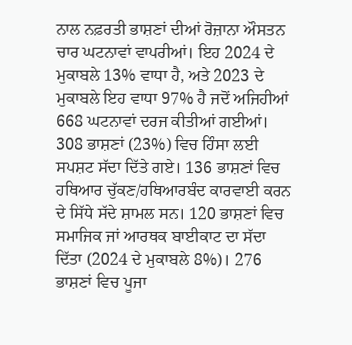ਨਾਲ ਨਫ਼ਰਤੀ ਭਾਸ਼ਣਾਂ ਦੀਆਂ ਰੋਜ਼ਾਨਾ ਔਸਤਨ ਚਾਰ ਘਟਨਾਵਾਂ ਵਾਪਰੀਆਂ। ਇਹ 2024 ਦੇ ਮੁਕਾਬਲੇ 13% ਵਾਧਾ ਹੈ, ਅਤੇ 2023 ਦੇ ਮੁਕਾਬਲੇ ਇਹ ਵਾਧਾ 97% ਹੈ ਜਦੋਂ ਅਜਿਹੀਆਂ 668 ਘਟਨਾਵਾਂ ਦਰਜ ਕੀਤੀਆਂ ਗਈਆਂ। 308 ਭਾਸ਼ਣਾਂ (23%) ਵਿਚ ਹਿੰਸਾ ਲਈ ਸਪਸ਼ਟ ਸੱਦਾ ਦਿੱਤੇ ਗਏ। 136 ਭਾਸ਼ਣਾਂ ਵਿਚ ਹਥਿਆਰ ਚੁੱਕਣ/ਹਥਿਆਰਬੰਦ ਕਾਰਵਾਈ ਕਰਨ ਦੇ ਸਿੱਧੇ ਸੱਦੇ ਸ਼ਾਮਲ ਸਨ। 120 ਭਾਸ਼ਣਾਂ ਵਿਚ ਸਮਾਜਿਕ ਜਾਂ ਆਰਥਕ ਬਾਈਕਾਟ ਦਾ ਸੱਦਾ ਦਿੱਤਾ (2024 ਦੇ ਮੁਕਾਬਲੇ 8%)। 276 ਭਾਸ਼ਣਾਂ ਵਿਚ ਪੂਜਾ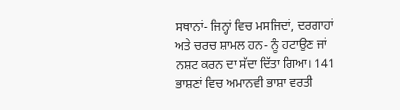ਸਥਾਨਾਂ- ਜਿਨ੍ਹਾਂ ਵਿਚ ਮਸਜਿਦਾਂ, ਦਰਗਾਹਾਂ ਅਤੇ ਚਰਚ ਸ਼ਾਮਲ ਹਨ- ਨੂੰ ਹਟਾਉਣ ਜਾਂ ਨਸ਼ਟ ਕਰਨ ਦਾ ਸੱਦਾ ਦਿੱਤਾ ਗਿਆ। 141 ਭਾਸ਼ਣਾਂ ਵਿਚ ਅਮਾਨਵੀ ਭਾਸ਼ਾ ਵਰਤੀ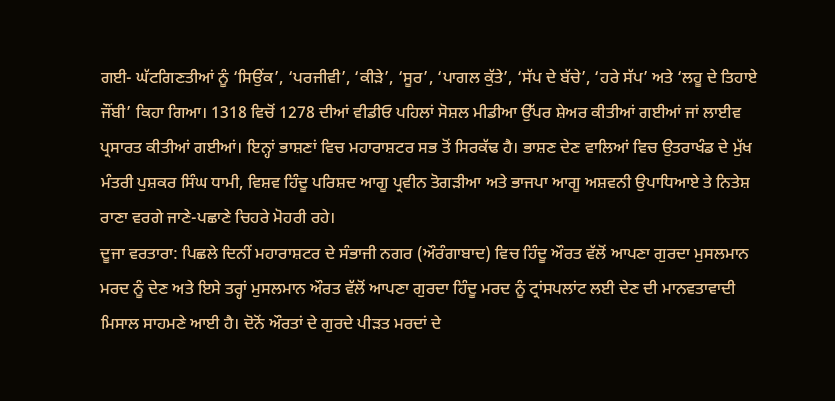ਗਈ- ਘੱਟਗਿਣਤੀਆਂ ਨੂੰ ‘ਸਿਉਂਕ’, ‘ਪਰਜੀਵੀ’, ‘ਕੀੜੇ’, ‘ਸੂਰ’, ‘ਪਾਗਲ ਕੁੱਤੇ’, ‘ਸੱਪ ਦੇ ਬੱਚੇ’, ‘ਹਰੇ ਸੱਪ’ ਅਤੇ ‘ਲਹੂ ਦੇ ਤਿਹਾਏ ਜੌਂਬੀ’ ਕਿਹਾ ਗਿਆ। 1318 ਵਿਚੋਂ 1278 ਦੀਆਂ ਵੀਡੀਓ ਪਹਿਲਾਂ ਸੋਸ਼ਲ ਮੀਡੀਆ ਉੱਪਰ ਸ਼ੇਅਰ ਕੀਤੀਆਂ ਗਈਆਂ ਜਾਂ ਲਾਈਵ ਪ੍ਰਸਾਰਤ ਕੀਤੀਆਂ ਗਈਆਂ। ਇਨ੍ਹਾਂ ਭਾਸ਼ਣਾਂ ਵਿਚ ਮਹਾਰਾਸ਼ਟਰ ਸਭ ਤੋਂ ਸਿਰਕੱਢ ਹੈ। ਭਾਸ਼ਣ ਦੇਣ ਵਾਲਿਆਂ ਵਿਚ ਉਤਰਾਖੰਡ ਦੇ ਮੁੱਖ ਮੰਤਰੀ ਪੁਸ਼ਕਰ ਸਿੰਘ ਧਾਮੀ, ਵਿਸ਼ਵ ਹਿੰਦੂ ਪਰਿਸ਼ਦ ਆਗੂ ਪ੍ਰਵੀਨ ਤੋਗੜੀਆ ਅਤੇ ਭਾਜਪਾ ਆਗੂ ਅਸ਼ਵਨੀ ਉਪਾਧਿਆਏ ਤੇ ਨਿਤੇਸ਼ ਰਾਣਾ ਵਰਗੇ ਜਾਣੇ-ਪਛਾਣੇ ਚਿਹਰੇ ਮੋਹਰੀ ਰਹੇ।
ਦੂਜਾ ਵਰਤਾਰਾ: ਪਿਛਲੇ ਦਿਨੀਂ ਮਹਾਰਾਸ਼ਟਰ ਦੇ ਸੰਭਾਜੀ ਨਗਰ (ਔਰੰਗਾਬਾਦ) ਵਿਚ ਹਿੰਦੂ ਔਰਤ ਵੱਲੋਂ ਆਪਣਾ ਗੁਰਦਾ ਮੁਸਲਮਾਨ ਮਰਦ ਨੂੰ ਦੇਣ ਅਤੇ ਇਸੇ ਤਰ੍ਹਾਂ ਮੁਸਲਮਾਨ ਔਰਤ ਵੱਲੋਂ ਆਪਣਾ ਗੁਰਦਾ ਹਿੰਦੂ ਮਰਦ ਨੂੰ ਟ੍ਰਾਂਸਪਲਾਂਟ ਲਈ ਦੇਣ ਦੀ ਮਾਨਵਤਾਵਾਦੀ ਮਿਸਾਲ ਸਾਹਮਣੇ ਆਈ ਹੈ। ਦੋਨੋਂ ਔਰਤਾਂ ਦੇ ਗੁਰਦੇ ਪੀੜਤ ਮਰਦਾਂ ਦੇ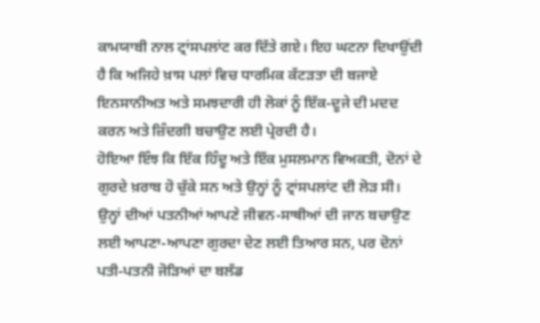ਕਾਮਯਾਬੀ ਨਾਲ ਟ੍ਰਾਂਸਪਲਾਂਟ ਕਰ ਦਿੱਤੇ ਗਏ। ਇਹ ਘਟਨਾ ਦਿਖਾਉਂਦੀ ਹੈ ਕਿ ਅਜਿਹੇ ਖ਼ਾਸ ਪਲਾਂ ਵਿਚ ਧਾਰਮਿਕ ਕੱਟੜਤਾ ਦੀ ਬਜਾਏ ਇਨਸਾਨੀਅਤ ਅਤੇ ਸਮਝਦਾਰੀ ਹੀ ਲੋਕਾਂ ਨੂੰ ਇੱਕ-ਦੂਜੇ ਦੀ ਮਦਦ ਕਰਨ ਅਤੇ ਜ਼ਿੰਦਗੀ ਬਚਾਉਣ ਲਈ ਪ੍ਰੇਰਦੀ ਹੈ।
ਹੋਇਆ ਇੰਝ ਕਿ ਇੱਕ ਹਿੰਦੂ ਅਤੇ ਇੱਕ ਮੁਸਲਮਾਨ ਵਿਅਕਤੀ, ਦੋਨਾਂ ਦੇ ਗੁਰਦੇ ਖ਼ਰਾਬ ਹੋ ਚੁੱਕੇ ਸਨ ਅਤੇ ਉਨ੍ਹਾਂ ਨੂੰ ਟ੍ਰਾਂਸਪਲਾਂਟ ਦੀ ਲੋੜ ਸੀ। ਉਨ੍ਹਾਂ ਦੀਆਂ ਪਤਨੀਆਂ ਆਪਣੇ ਜੀਵਨ-ਸਾਥੀਆਂ ਦੀ ਜਾਨ ਬਚਾਉਣ ਲਈ ਆਪਣਾ-ਆਪਣਾ ਗੁਰਦਾ ਦੇਣ ਲਈ ਤਿਆਰ ਸਨ, ਪਰ ਦੋਨਾਂ ਪਤੀ-ਪਤਨੀ ਜੋੜਿਆਂ ਦਾ ਬਲੱਡ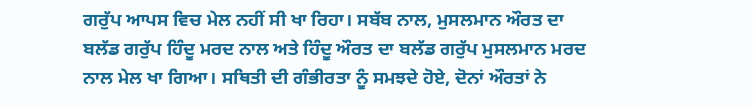ਗਰੁੱਪ ਆਪਸ ਵਿਚ ਮੇਲ ਨਹੀਂ ਸੀ ਖਾ ਰਿਹਾ। ਸਬੱਬ ਨਾਲ, ਮੁਸਲਮਾਨ ਔਰਤ ਦਾ ਬਲੱਡ ਗਰੁੱਪ ਹਿੰਦੂ ਮਰਦ ਨਾਲ ਅਤੇ ਹਿੰਦੂ ਔਰਤ ਦਾ ਬਲੱਡ ਗਰੁੱਪ ਮੁਸਲਮਾਨ ਮਰਦ ਨਾਲ ਮੇਲ ਖਾ ਗਿਆ। ਸਥਿਤੀ ਦੀ ਗੰਭੀਰਤਾ ਨੂੰ ਸਮਝਦੇ ਹੋਏ, ਦੋਨਾਂ ਔਰਤਾਂ ਨੇ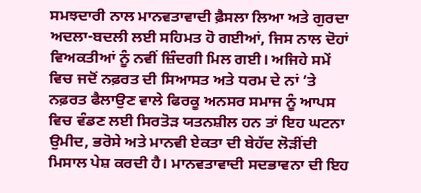ਸਮਝਦਾਰੀ ਨਾਲ ਮਾਨਵਤਾਵਾਦੀ ਫ਼ੈਸਲਾ ਲਿਆ ਅਤੇ ਗੁਰਦਾ ਅਦਲਾ-ਬਦਲੀ ਲਈ ਸਹਿਮਤ ਹੋ ਗਈਆਂ, ਜਿਸ ਨਾਲ ਦੋਹਾਂ ਵਿਅਕਤੀਆਂ ਨੂੰ ਨਵੀਂ ਜ਼ਿੰਦਗੀ ਮਿਲ ਗਈ। ਅਜਿਹੇ ਸਮੇਂ ਵਿਚ ਜਦੋਂ ਨਫ਼ਰਤ ਦੀ ਸਿਆਸਤ ਅਤੇ ਧਰਮ ਦੇ ਨਾਂ ’ਤੇ ਨਫ਼ਰਤ ਫੈਲਾਉਣ ਵਾਲੇ ਫਿਰਕੂ ਅਨਸਰ ਸਮਾਜ ਨੂੰ ਆਪਸ ਵਿਚ ਵੰਡਣ ਲਈ ਸਿਰਤੋੜ ਯਤਨਸ਼ੀਲ ਹਨ ਤਾਂ ਇਹ ਘਟਨਾ ਉਮੀਦ, ਭਰੋਸੇ ਅਤੇ ਮਾਨਵੀ ਏਕਤਾ ਦੀ ਬੇਹੱਦ ਲੋੜੀਂਦੀ ਮਿਸਾਲ ਪੇਸ਼ ਕਰਦੀ ਹੈ। ਮਾਨਵਤਾਵਾਦੀ ਸਦਭਾਵਨਾ ਦੀ ਇਹ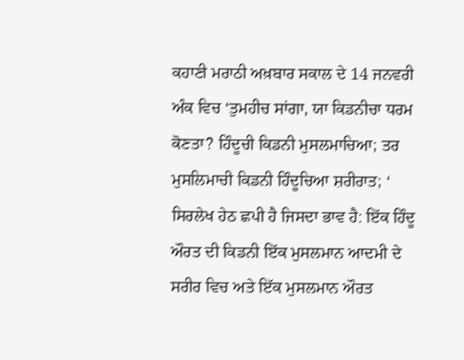ਕਹਾਣੀ ਮਰਾਠੀ ਅਖ਼ਬਾਰ ਸਕਾਲ ਦੇ 14 ਜਨਵਰੀ ਅੰਕ ਵਿਚ ‘ਤੁਮਹੀਚ ਸਾਂਗਾ, ਯਾ ਕਿਡਨੀਚਾ ਧਰਮ ਕੋਣਤਾ? ਹਿੰਦੂਚੀ ਕਿਡਨੀ ਮੁਸਲਮਾਚਿਆ; ਤਰ ਮੁਸਲਿਮਾਚੀ ਕਿਡਨੀ ਹਿੰਦੂਚਿਆ ਸ਼ਰੀਰਾਤ; ‘ ਸਿਰਲੇਖ ਹੇਠ ਛਪੀ ਹੈ ਜਿਸਦਾ ਭਾਵ ਹੈ: ਇੱਕ ਹਿੰਦੂ ਔਰਤ ਦੀ ਕਿਡਨੀ ਇੱਕ ਮੁਸਲਮਾਨ ਆਦਮੀ ਦੇ ਸਰੀਰ ਵਿਚ ਅਤੇ ਇੱਕ ਮੁਸਲਮਾਨ ਔਰਤ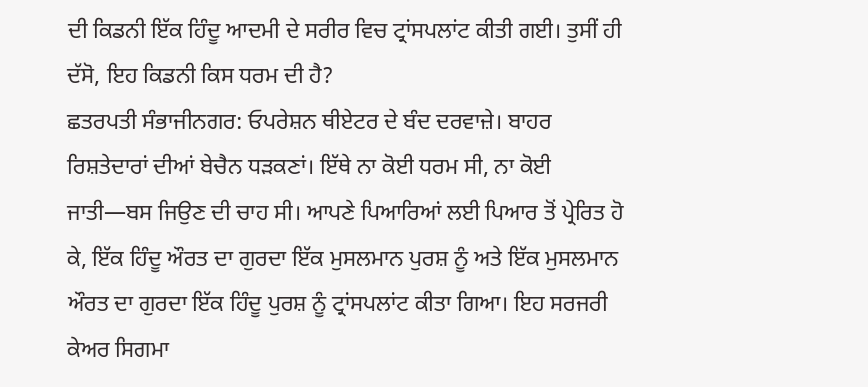ਦੀ ਕਿਡਨੀ ਇੱਕ ਹਿੰਦੂ ਆਦਮੀ ਦੇ ਸਰੀਰ ਵਿਚ ਟ੍ਰਾਂਸਪਲਾਂਟ ਕੀਤੀ ਗਈ। ਤੁਸੀਂ ਹੀ ਦੱਸੋ, ਇਹ ਕਿਡਨੀ ਕਿਸ ਧਰਮ ਦੀ ਹੈ?
ਛਤਰਪਤੀ ਸੰਭਾਜੀਨਗਰ: ਓਪਰੇਸ਼ਨ ਥੀਏਟਰ ਦੇ ਬੰਦ ਦਰਵਾਜ਼ੇ। ਬਾਹਰ ਰਿਸ਼ਤੇਦਾਰਾਂ ਦੀਆਂ ਬੇਚੈਨ ਧੜਕਣਾਂ। ਇੱਥੇ ਨਾ ਕੋਈ ਧਰਮ ਸੀ, ਨਾ ਕੋਈ ਜਾਤੀ—ਬਸ ਜਿਉਣ ਦੀ ਚਾਹ ਸੀ। ਆਪਣੇ ਪਿਆਰਿਆਂ ਲਈ ਪਿਆਰ ਤੋਂ ਪ੍ਰੇਰਿਤ ਹੋ ਕੇ, ਇੱਕ ਹਿੰਦੂ ਔਰਤ ਦਾ ਗੁਰਦਾ ਇੱਕ ਮੁਸਲਮਾਨ ਪੁਰਸ਼ ਨੂੰ ਅਤੇ ਇੱਕ ਮੁਸਲਮਾਨ ਔਰਤ ਦਾ ਗੁਰਦਾ ਇੱਕ ਹਿੰਦੂ ਪੁਰਸ਼ ਨੂੰ ਟ੍ਰਾਂਸਪਲਾਂਟ ਕੀਤਾ ਗਿਆ। ਇਹ ਸਰਜਰੀ ਕੇਅਰ ਸਿਗਮਾ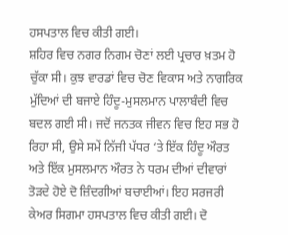ਹਸਪਤਾਲ ਵਿਚ ਕੀਤੀ ਗਈ।
ਸ਼ਹਿਰ ਵਿਚ ਨਗਰ ਨਿਗਮ ਚੋਣਾਂ ਲਈ ਪ੍ਰਚਾਰ ਖ਼ਤਮ ਹੋ ਚੁੱਕਾ ਸੀ। ਕੁਝ ਵਾਰਡਾਂ ਵਿਚ ਚੋਣ ਵਿਕਾਸ ਅਤੇ ਨਾਗਰਿਕ ਮੁੱਦਿਆਂ ਦੀ ਬਜਾਏ ਹਿੰਦੂ-ਮੁਸਲਮਾਨ ਪਾਲਾਬੰਦੀ ਵਿਚ ਬਦਲ ਗਈ ਸੀ। ਜਦੋਂ ਜਨਤਕ ਜੀਵਨ ਵਿਚ ਇਹ ਸਭ ਹੋ ਰਿਹਾ ਸੀ, ਉਸੇ ਸਮੇਂ ਨਿੱਜੀ ਪੱਧਰ ‘ਤੇ ਇੱਕ ਹਿੰਦੂ ਔਰਤ ਅਤੇ ਇੱਕ ਮੁਸਲਮਾਨ ਔਰਤ ਨੇ ਧਰਮ ਦੀਆਂ ਦੀਵਾਰਾਂ ਤੋੜਦੇ ਹੋਏ ਦੋ ਜ਼ਿੰਦਗੀਆਂ ਬਚਾਈਆਂ। ਇਹ ਸਰਜਰੀ ਕੇਅਰ ਸਿਗਮਾ ਹਸਪਤਾਲ ਵਿਚ ਕੀਤੀ ਗਈ। ਦੋ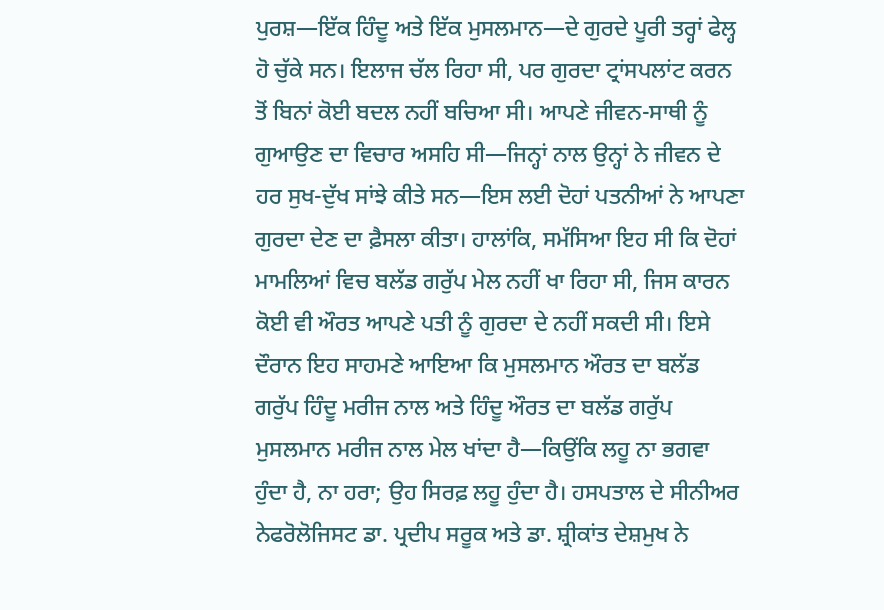ਪੁਰਸ਼—ਇੱਕ ਹਿੰਦੂ ਅਤੇ ਇੱਕ ਮੁਸਲਮਾਨ—ਦੇ ਗੁਰਦੇ ਪੂਰੀ ਤਰ੍ਹਾਂ ਫੇਲ੍ਹ ਹੋ ਚੁੱਕੇ ਸਨ। ਇਲਾਜ ਚੱਲ ਰਿਹਾ ਸੀ, ਪਰ ਗੁਰਦਾ ਟ੍ਰਾਂਸਪਲਾਂਟ ਕਰਨ ਤੋਂ ਬਿਨਾਂ ਕੋਈ ਬਦਲ ਨਹੀਂ ਬਚਿਆ ਸੀ। ਆਪਣੇ ਜੀਵਨ-ਸਾਥੀ ਨੂੰ ਗੁਆਉਣ ਦਾ ਵਿਚਾਰ ਅਸਹਿ ਸੀ—ਜਿਨ੍ਹਾਂ ਨਾਲ ਉਨ੍ਹਾਂ ਨੇ ਜੀਵਨ ਦੇ ਹਰ ਸੁਖ-ਦੁੱਖ ਸਾਂਝੇ ਕੀਤੇ ਸਨ—ਇਸ ਲਈ ਦੋਹਾਂ ਪਤਨੀਆਂ ਨੇ ਆਪਣਾ ਗੁਰਦਾ ਦੇਣ ਦਾ ਫ਼ੈਸਲਾ ਕੀਤਾ। ਹਾਲਾਂਕਿ, ਸਮੱਸਿਆ ਇਹ ਸੀ ਕਿ ਦੋਹਾਂ ਮਾਮਲਿਆਂ ਵਿਚ ਬਲੱਡ ਗਰੁੱਪ ਮੇਲ ਨਹੀਂ ਖਾ ਰਿਹਾ ਸੀ, ਜਿਸ ਕਾਰਨ ਕੋਈ ਵੀ ਔਰਤ ਆਪਣੇ ਪਤੀ ਨੂੰ ਗੁਰਦਾ ਦੇ ਨਹੀਂ ਸਕਦੀ ਸੀ। ਇਸੇ ਦੌਰਾਨ ਇਹ ਸਾਹਮਣੇ ਆਇਆ ਕਿ ਮੁਸਲਮਾਨ ਔਰਤ ਦਾ ਬਲੱਡ ਗਰੁੱਪ ਹਿੰਦੂ ਮਰੀਜ ਨਾਲ ਅਤੇ ਹਿੰਦੂ ਔਰਤ ਦਾ ਬਲੱਡ ਗਰੁੱਪ ਮੁਸਲਮਾਨ ਮਰੀਜ ਨਾਲ ਮੇਲ ਖਾਂਦਾ ਹੈ—ਕਿਉਂਕਿ ਲਹੂ ਨਾ ਭਗਵਾ ਹੁੰਦਾ ਹੈ, ਨਾ ਹਰਾ; ਉਹ ਸਿਰਫ਼ ਲਹੂ ਹੁੰਦਾ ਹੈ। ਹਸਪਤਾਲ ਦੇ ਸੀਨੀਅਰ ਨੇਫਰੋਲੋਜਿਸਟ ਡਾ. ਪ੍ਰਦੀਪ ਸਰੂਕ ਅਤੇ ਡਾ. ਸ਼੍ਰੀਕਾਂਤ ਦੇਸ਼ਮੁਖ ਨੇ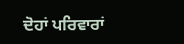ਦੋਹਾਂ ਪਰਿਵਾਰਾਂ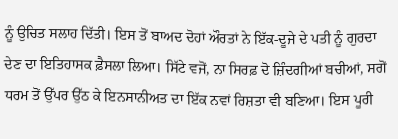ਨੂੰ ਉਚਿਤ ਸਲਾਹ ਦਿੱਤੀ। ਇਸ ਤੋਂ ਬਾਅਦ ਦੋਹਾਂ ਔਰਤਾਂ ਨੇ ਇੱਕ-ਦੂਜੇ ਦੇ ਪਤੀ ਨੂੰ ਗੁਰਦਾ ਦੇਣ ਦਾ ਇਤਿਹਾਸਕ ਫ਼ੈਸਲਾ ਲਿਆ। ਸਿੱਟੇ ਵਜੋਂ, ਨਾ ਸਿਰਫ਼ ਦੋ ਜ਼ਿੰਦਗੀਆਂ ਬਚੀਆਂ, ਸਗੋਂ ਧਰਮ ਤੋਂ ਉੱਪਰ ਉੱਠ ਕੇ ਇਨਸਾਨੀਅਤ ਦਾ ਇੱਕ ਨਵਾਂ ਰਿਸ਼ਤਾ ਵੀ ਬਣਿਆ। ਇਸ ਪੂਰੀ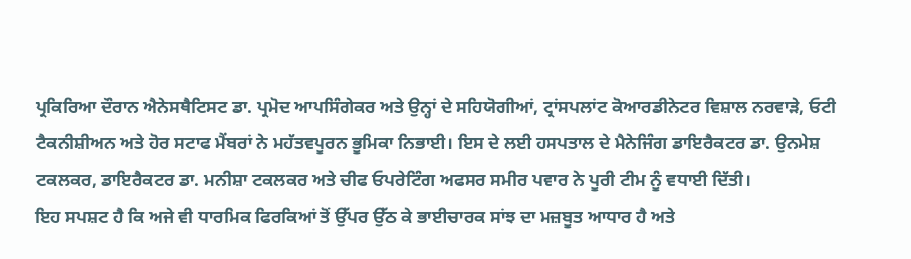ਪ੍ਰਕਿਰਿਆ ਦੌਰਾਨ ਐਨੇਸਥੈਟਿਸਟ ਡਾ. ਪ੍ਰਮੋਦ ਆਪਸਿੰਗੇਕਰ ਅਤੇ ਉਨ੍ਹਾਂ ਦੇ ਸਹਿਯੋਗੀਆਂ, ਟ੍ਰਾਂਸਪਲਾਂਟ ਕੋਆਰਡੀਨੇਟਰ ਵਿਸ਼ਾਲ ਨਰਵਾੜੇ, ਓਟੀ ਟੈਕਨੀਸ਼ੀਅਨ ਅਤੇ ਹੋਰ ਸਟਾਫ ਮੈਂਬਰਾਂ ਨੇ ਮਹੱਤਵਪੂਰਨ ਭੂਮਿਕਾ ਨਿਭਾਈ। ਇਸ ਦੇ ਲਈ ਹਸਪਤਾਲ ਦੇ ਮੈਨੇਜਿੰਗ ਡਾਇਰੈਕਟਰ ਡਾ. ਉਨਮੇਸ਼ ਟਕਲਕਰ, ਡਾਇਰੈਕਟਰ ਡਾ. ਮਨੀਸ਼ਾ ਟਕਲਕਰ ਅਤੇ ਚੀਫ ਓਪਰੇਟਿੰਗ ਅਫਸਰ ਸਮੀਰ ਪਵਾਰ ਨੇ ਪੂਰੀ ਟੀਮ ਨੂੰ ਵਧਾਈ ਦਿੱਤੀ।
ਇਹ ਸਪਸ਼ਟ ਹੈ ਕਿ ਅਜੇ ਵੀ ਧਾਰਮਿਕ ਫਿਰਕਿਆਂ ਤੋਂ ਉੱਪਰ ਉੱਠ ਕੇ ਭਾਈਚਾਰਕ ਸਾਂਝ ਦਾ ਮਜ਼ਬੂਤ ਆਧਾਰ ਹੈ ਅਤੇ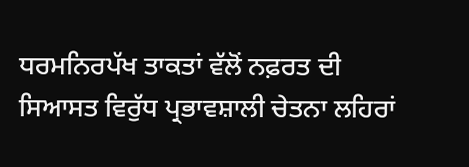ਧਰਮਨਿਰਪੱਖ ਤਾਕਤਾਂ ਵੱਲੋਂ ਨਫ਼ਰਤ ਦੀ ਸਿਆਸਤ ਵਿਰੁੱਧ ਪ੍ਰਭਾਵਸ਼ਾਲੀ ਚੇਤਨਾ ਲਹਿਰਾਂ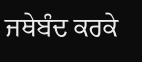ਜਥੇਬੰਦ ਕਰਕੇ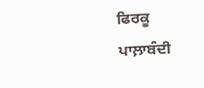ਫਿਰਕੂ ਪਾਲ਼ਾਬੰਦੀ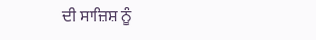ਦੀ ਸਾਜ਼ਿਸ਼ ਨੂੰ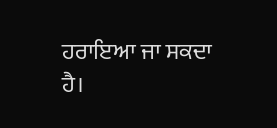ਹਰਾਇਆ ਜਾ ਸਕਦਾ ਹੈ।